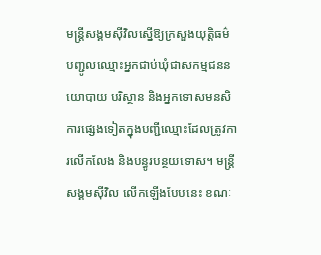មន្ត្រីសង្គមស៊ីវិលស្នើឱ្យក្រសួងយុត្តិធម៌ បញ្ជូលឈ្មោះអ្នកជាប់ឃុំជាសកម្មជននយោបាយ បរិស្ថាន និងអ្នកទោសមនសិការផ្សេងទៀតក្នុងបញ្ជីឈ្មោះដែលត្រូវការលើកលែង និងបន្ធូរបន្ថយទោស។ មន្ត្រីសង្គមស៊ីវិល លើកឡើងបែបនេះ ខណៈ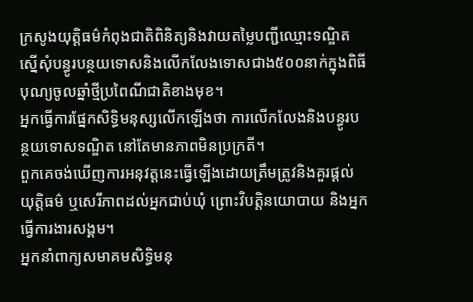ក្រសូងយុត្តិធម៌កំពុងជាតិពិនិត្យនិងវាយតម្លៃបញ្ជីឈ្មោះទណ្ឌិតស្នើសុំបន្ធូរបន្ថយទោសនិងលើកលែងទោសជាង៥០០នាក់ក្នុងពិធីបុណ្យចូលឆ្នាំថ្មីប្រពៃណីជាតិខាងមុខ។
អ្នកធ្វើការផ្នែកសិទ្ធិមនុស្សលើកឡើងថា ការលើកលែងនិងបន្ធូរបន្ថយទោសទណ្ឌិត នៅតែមានភាពមិនប្រក្រតី។
ពួកគេចង់ឃើញការអនុវត្តនេះធ្វើឡើងដោយត្រឹមត្រូវនិងគួរផ្ដល់យុត្តិធម៌ ឬសេរីភាពដល់អ្នកជាប់ឃុំ ព្រោះវិបត្តិនយោបាយ និងអ្នកធ្វើការងារសង្គម។
អ្នកនាំពាក្យសមាគមសិទ្ធិមនុ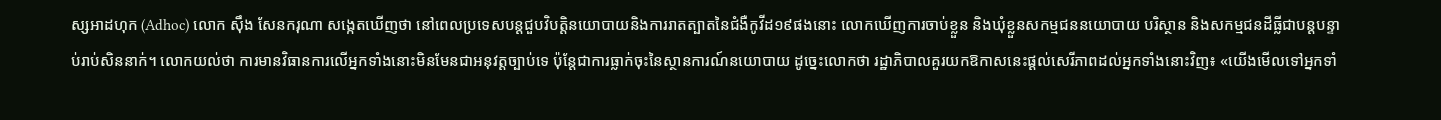ស្សអាដហុក (Adhoc) លោក ស៊ឹង សែនករុណា សង្កេតឃើញថា នៅពេលប្រទេសបន្តជួបវិបត្តិនយោបាយនិងការរាតត្បាតនៃជំងឺកូវីដ១៩ផងនោះ លោកឃើញការចាប់ខ្លួន និងឃុំខ្លួនសកម្មជននយោបាយ បរិស្ថាន និងសកម្មជនដីធ្លីជាបន្តបន្ទាប់រាប់សិននាក់។ លោកយល់ថា ការមានវិធានការលើអ្នកទាំងនោះមិនមែនជាអនុវត្តច្បាប់ទេ ប៉ុន្តែជាការធ្លាក់ចុះនៃស្ថានការណ៍នយោបាយ ដូច្នេះលោកថា រដ្ឋាភិបាលគួរយកឱកាសនេះផ្ដល់សេរីភាពដល់អ្នកទាំងនោះវិញ៖ «យើងមើលទៅអ្នកទាំ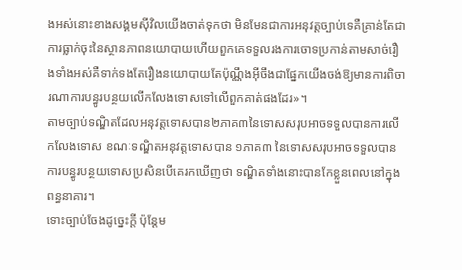ងអស់នោះខាងសង្គមស៊ីវិលយើងចាត់ទុកថា មិនមែនជាការអនុវត្តច្បាប់ទេគឺគ្រាន់តែជាការធ្លាក់ចុះនៃស្ថានភាពនយោបាយហើយពួកគេទទួលរងការចោទប្រកាន់តាមសាច់រឿងទាំងអស់គឺទាក់ទងតែរឿងនយោបាយតែប៉ុណ្ណឹងអ៊ីចឹងជាផ្នែកយើងចង់ឱ្យមានការពិចារណាការបន្ធូរបន្ថយលើកលែងទោសទៅលើពួកគាត់ផងដែរ»។
តាមច្បាប់ទណ្ឌិតដែលអនុវត្តទោសបាន២ភាគ៣នៃទោសសរុបអាចទទួលបានការលើកលែងទោស ខណៈទណ្ឌិតអនុវត្តទោសបាន ១ភាគ៣ នៃទោសសរុបអាចទទួលបានការបន្ធូរបន្ថយទោសប្រសិនបើគេរកឃើញថា ទណ្ឌិតទាំងនោះបានកែខ្លួនពេលនៅក្នុងពន្ធនាគារ។
ទោះច្បាប់ចែងដូច្នេះក្តី ប៉ុន្តែម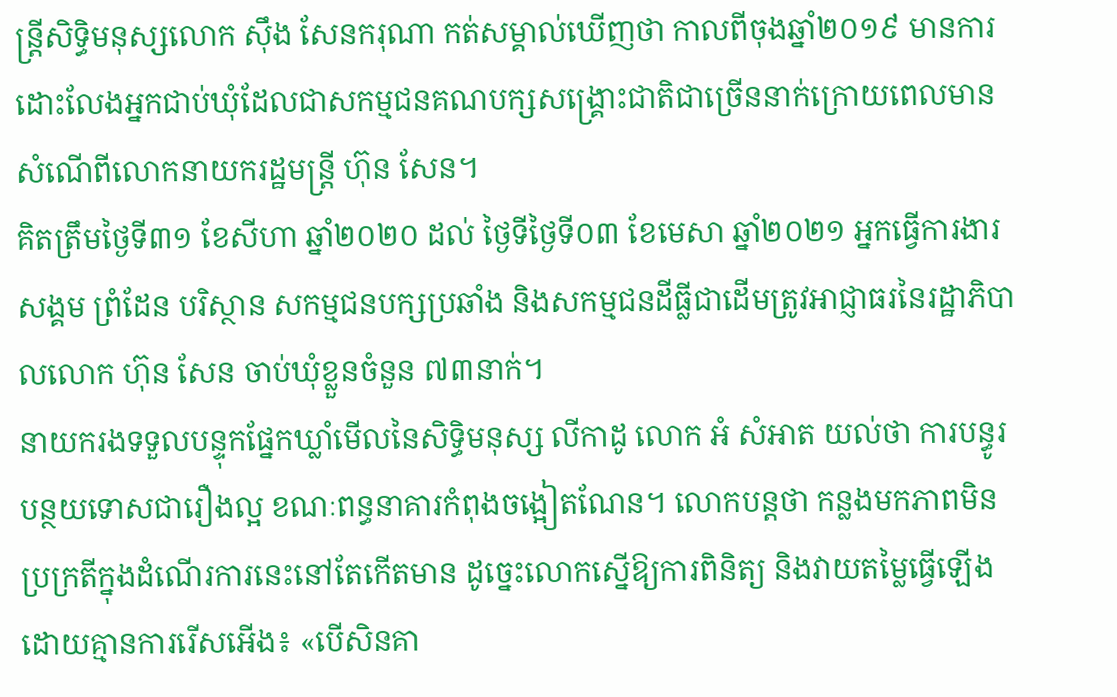ន្ត្រីសិទ្ធិមនុស្សលោក ស៊ឹង សែនករុណា កត់សម្គាល់ឃើញថា កាលពីចុងឆ្នាំ២០១៩ មានការដោះលែងអ្នកជាប់ឃុំដែលជាសកម្មជនគណបក្សសង្គ្រោះជាតិជាច្រើននាក់ក្រោយពេលមានសំណើពីលោកនាយករដ្ឋមន្ត្រី ហ៊ុន សែន។
គិតត្រឹមថ្ងៃទី៣១ ខែសីហា ឆ្នាំ២០២០ ដល់ ថ្ងៃទីថ្ងៃទី០៣ ខែមេសា ឆ្នាំ២០២១ អ្នកធ្វើការងារសង្គម ព្រំដែន បរិស្ថាន សកម្មជនបក្សប្រឆាំង និងសកម្មជនដីធ្លីជាដើមត្រូវអាជ្ញាធរនៃរដ្ឋាភិបាលលោក ហ៊ុន សែន ចាប់ឃុំខ្លួនចំនួន ៧៣នាក់។
នាយករងទទួលបន្ទុកផ្នែកឃ្លាំមើលនៃសិទ្ធិមនុស្ស លីកាដូ លោក អំ សំអាត យល់ថា ការបន្ធូរបន្ថយទោសជារឿងល្អ ខណៈពន្ធនាគារកំពុងចង្អៀតណែន។ លោកបន្តថា កន្លងមកភាពមិនប្រក្រតីក្នុងដំណើរការនេះនៅតែកើតមាន ដូច្នេះលោកស្នើឱ្យការពិនិត្យ និងវាយតម្លៃធ្វើឡើងដោយគ្មានការរើសអើង៖ «បើសិនគា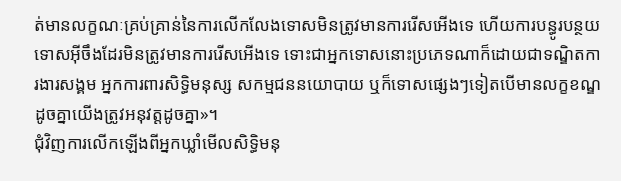ត់មានលក្ខណៈគ្រប់គ្រាន់នៃការលើកលែងទោសមិនត្រូវមានការរើសអើងទេ ហើយការបន្ធូរបន្ថយទោសអ៊ីចឹងដែរមិនត្រូវមានការរើសអើងទេ ទោះជាអ្នកទោសនោះប្រភេទណាក៏ដោយជាទណ្ឌិតការងារសង្គម អ្នកការពារសិទ្ធិមនុស្ស សកម្មជននយោបាយ ឬក៏ទោសផ្សេងៗទៀតបើមានលក្ខខណ្ឌដូចគ្នាយើងត្រូវអនុវត្តដូចគ្នា»។
ជុំវិញការលើកឡើងពីអ្នកឃ្លាំមើលសិទ្ធិមនុ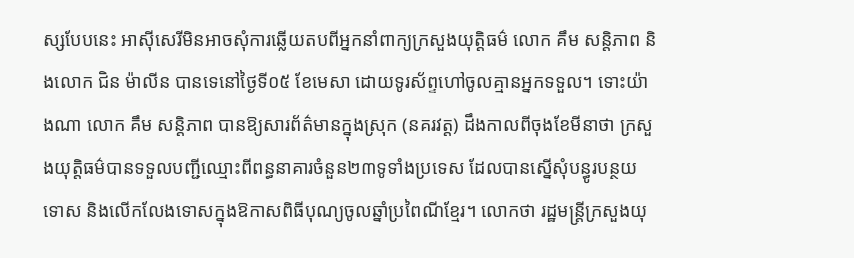ស្សបែបនេះ អាស៊ីសេរីមិនអាចសុំការឆ្លើយតបពីអ្នកនាំពាក្យក្រសួងយុត្តិធម៌ លោក គឹម សន្តិភាព និងលោក ជិន ម៉ាលីន បានទេនៅថ្ងៃទី០៥ ខែមេសា ដោយទូរស័ព្ទហៅចូលគ្មានអ្នកទទួល។ ទោះយ៉ាងណា លោក គឹម សន្តិភាព បានឱ្យសារព័ត៌មានក្នុងស្រុក (នគរវត្ត) ដឹងកាលពីចុងខែមីនាថា ក្រសួងយុត្តិធម៌បានទទួលបញ្ជីឈ្មោះពីពន្ធនាគារចំនួន២៣ទូទាំងប្រទេស ដែលបានស្នើសុំបន្ធូរបន្ថយទោស និងលើកលែងទោសក្នុងឱកាសពិធីបុណ្យចូលឆ្នាំប្រពៃណីខ្មែរ។ លោកថា រដ្ឋមន្ត្រីក្រសួងយុ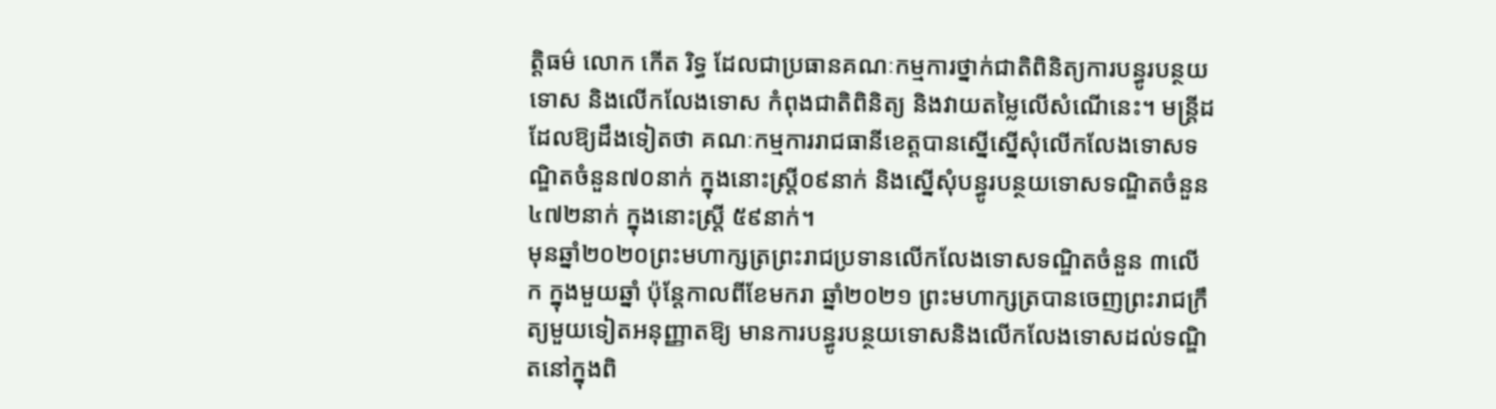ត្តិធម៌ លោក កើត រិទ្ធ ដែលជាប្រធានគណៈកម្មការថ្នាក់ជាតិពិនិត្យការបន្ធូរបន្ថយទោស និងលើកលែងទោស កំពុងជាតិពិនិត្យ និងវាយតម្លៃលើសំណើនេះ។ មន្ត្រីដដែលឱ្យដឹងទៀតថា គណៈកម្មការរាជធានីខេត្តបានស្នើស្នើសុំលើកលែងទោសទណ្ឌិតចំនួន៧០នាក់ ក្នុងនោះស្ត្រី០៩នាក់ និងស្នើសុំបន្ធូរបន្ថយទោសទណ្ឌិតចំនួន៤៧២នាក់ ក្នុងនោះស្ត្រី ៥៩នាក់។
មុនឆ្នាំ២០២០ព្រះមហាក្សត្រព្រះរាជប្រទានលើកលែងទោសទណ្ឌិតចំនួន ៣លើក ក្នុងមួយឆ្នាំ ប៉ុន្តែកាលពីខែមករា ឆ្នាំ២០២១ ព្រះមហាក្សត្របានចេញព្រះរាជក្រឹត្យមួយទៀតអនុញ្ញាតឱ្យ មានការបន្ធូរបន្ថយទោសនិងលើកលែងទោសដល់ទណ្ឌិតនៅក្នុងពិ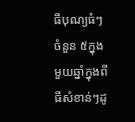ធីបុណ្យធំៗចំនួន ៥ក្នុងមួយឆ្នាំក្នុងពីធីសំខាន់ៗដូ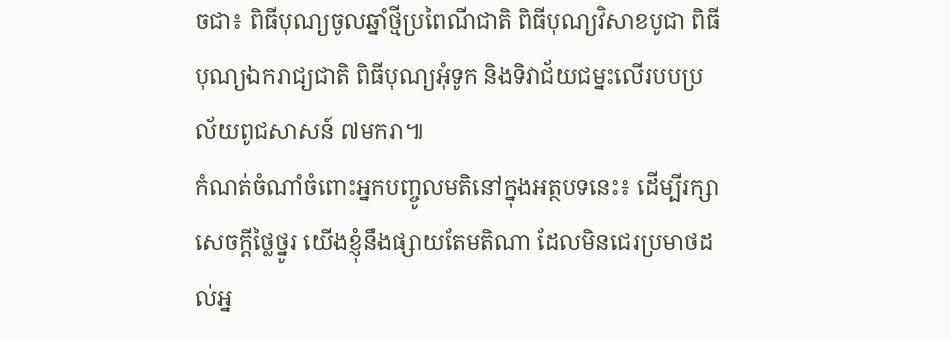ចជា៖ ពិធីបុណ្យចូលឆ្នាំថ្មីប្រពៃណីជាតិ ពិធីបុណ្យវិសាខបូជា ពិធីបុណ្យឯករាជ្យជាតិ ពិធីបុណ្យអុំទូក និងទិវាជ័យជម្នះលើរបបប្រល័យពូជសាសន៍ ៧មករា៕
កំណត់ចំណាំចំពោះអ្នកបញ្ចូលមតិនៅក្នុងអត្ថបទនេះ៖ ដើម្បីរក្សាសេចក្ដីថ្លៃថ្នូរ យើងខ្ញុំនឹងផ្សាយតែមតិណា ដែលមិនជេរប្រមាថដល់អ្ន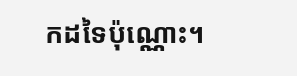កដទៃប៉ុណ្ណោះ។